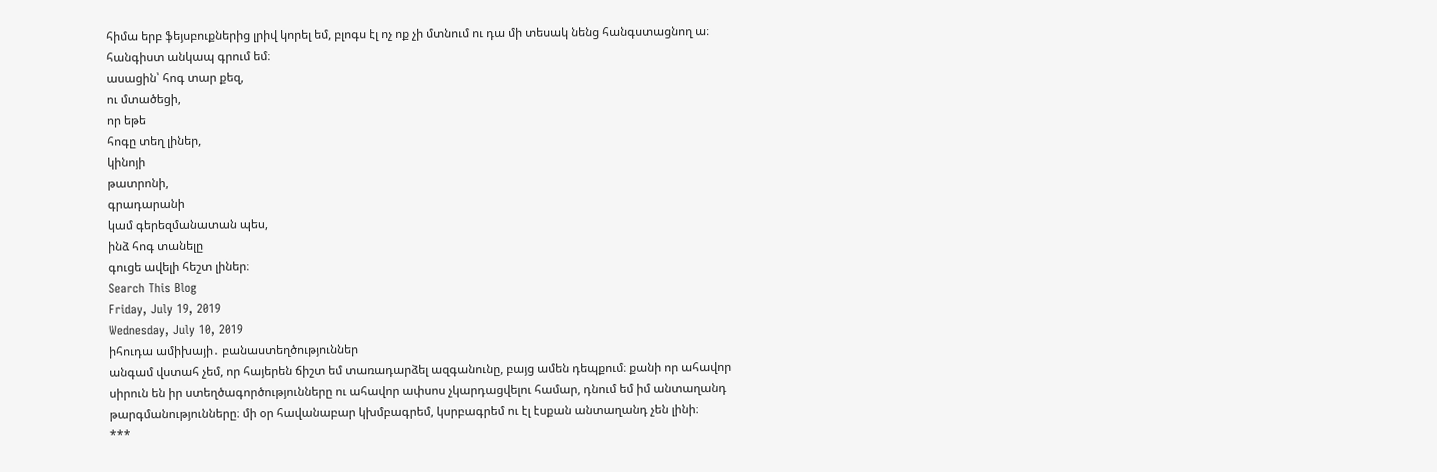հիմա երբ ֆեյսբուքներից լրիվ կորել եմ, բլոգս էլ ոչ ոք չի մտնում ու դա մի տեսակ նենց հանգստացնող ա։ հանգիստ անկապ գրում եմ։
ասացին՝ հոգ տար քեզ,
ու մտածեցի,
որ եթե
հոգը տեղ լիներ,
կինոյի
թատրոնի,
գրադարանի
կամ գերեզմանատան պես,
ինձ հոգ տանելը
գուցե ավելի հեշտ լիներ։
Search This Blog
Friday, July 19, 2019
Wednesday, July 10, 2019
իհուդա ամիխայի․ բանաստեղծություններ
անգամ վստահ չեմ, որ հայերեն ճիշտ եմ տառադարձել ազգանունը, բայց ամեն դեպքում։ քանի որ ահավոր սիրուն են իր ստեղծագործությունները ու ահավոր ափսոս չկարդացվելու համար, դնում եմ իմ անտաղանդ թարգմանությունները։ մի օր հավանաբար կխմբագրեմ, կսրբագրեմ ու էլ էսքան անտաղանդ չեն լինի։
***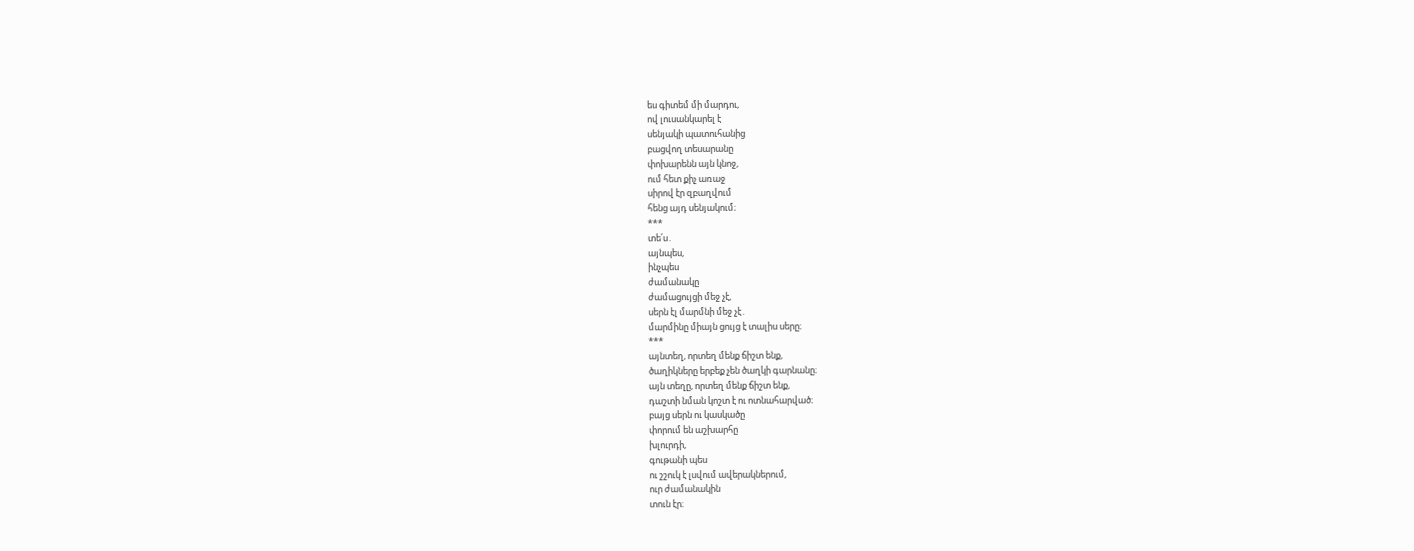ես գիտեմ մի մարդու,
ով լուսանկարել է
սենյակի պատուհանից
բացվող տեսարանը
փոխարենն այն կնոջ,
ում հետ քիչ առաջ
սիրով էր զբաղվում
հենց այդ սենյակում։
***
տե՛ս․
այնպես,
ինչպես
ժամանակը
ժամացույցի մեջ չէ,
սերն էլ մարմնի մեջ չէ․
մարմինը միայն ցույց է տալիս սերը։
***
այնտեղ, որտեղ մենք ճիշտ ենք,
ծաղիկները երբեք չեն ծաղկի գարնանը։
այն տեղը, որտեղ մենք ճիշտ ենք,
դաշտի նման կոշտ է ու ոտնահարված։
բայց սերն ու կասկածը
փորում են աշխարհը
խլուրդի,
գութանի պես
ու շշուկ է լսվում ավերակներում,
ուր ժամանակին
տուն էր։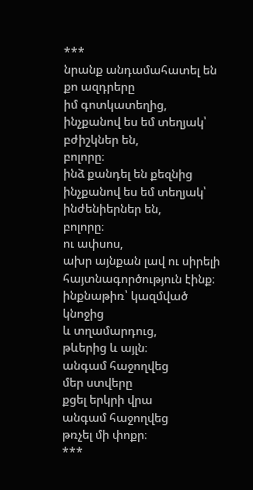***
նրանք անդամահատել են
քո ազդրերը
իմ գոտկատեղից,
ինչքանով ես եմ տեղյակ՝
բժիշկներ են,
բոլորը։
ինձ քանդել են քեզնից
ինչքանով ես եմ տեղյակ՝
ինժենիերներ են,
բոլորը։
ու ափսոս,
ախր այնքան լավ ու սիրելի
հայտնագործություն էինք։
ինքնաթիռ՝ կազմված
կնոջից
և տղամարդուց,
թևերից և այլն։
անգամ հաջողվեց
մեր ստվերը
քցել երկրի վրա
անգամ հաջողվեց
թռչել մի փոքր։
***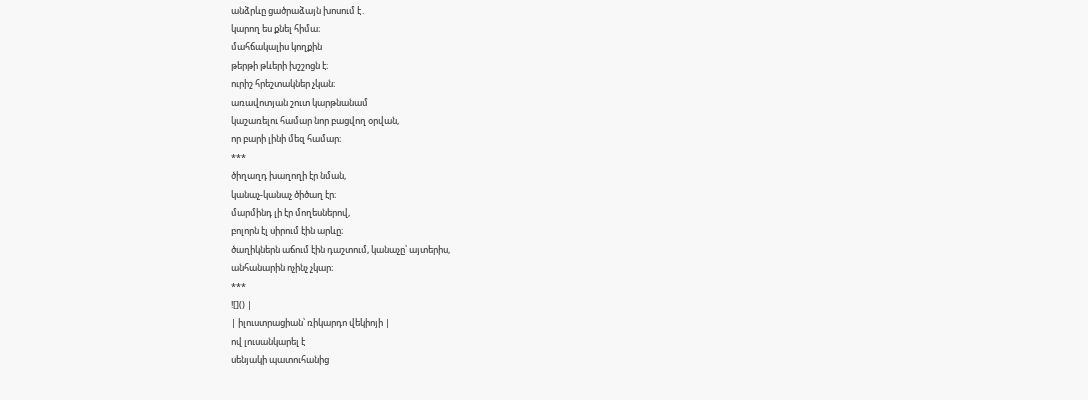անձրևը ցածրաձայն խոսում է․
կարող ես քնել հիմա։
մահճակալիս կողքին
թերթի թևերի խշշոցն է։
ուրիշ հրեշտակներ չկան։
առավոտյան շուտ կարթնանամ
կաշառելու համար նոր բացվող օրվան,
որ բարի լինի մեզ համար։
***
ծիղաղդ խաղողի էր նման,
կանաչ-կանաչ ծիծաղ էր։
մարմինդ լի էր մողեսներով,
բոլորն էլ սիրում էին արևը։
ծաղիկներն աճում էին դաշտում, կանաչը՝ այտերիս,
անհանարին ոչինչ չկար։
***
![]() |
| իլուստրացիան՝ ռիկարդո վեկիոյի |
ով լուսանկարել է
սենյակի պատուհանից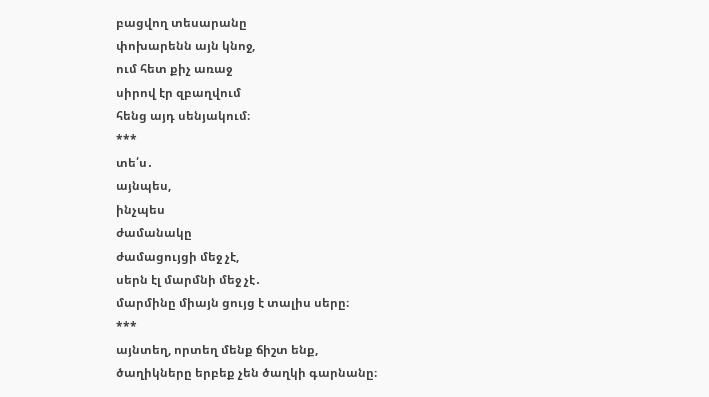բացվող տեսարանը
փոխարենն այն կնոջ,
ում հետ քիչ առաջ
սիրով էր զբաղվում
հենց այդ սենյակում։
***
տե՛ս․
այնպես,
ինչպես
ժամանակը
ժամացույցի մեջ չէ,
սերն էլ մարմնի մեջ չէ․
մարմինը միայն ցույց է տալիս սերը։
***
այնտեղ, որտեղ մենք ճիշտ ենք,
ծաղիկները երբեք չեն ծաղկի գարնանը։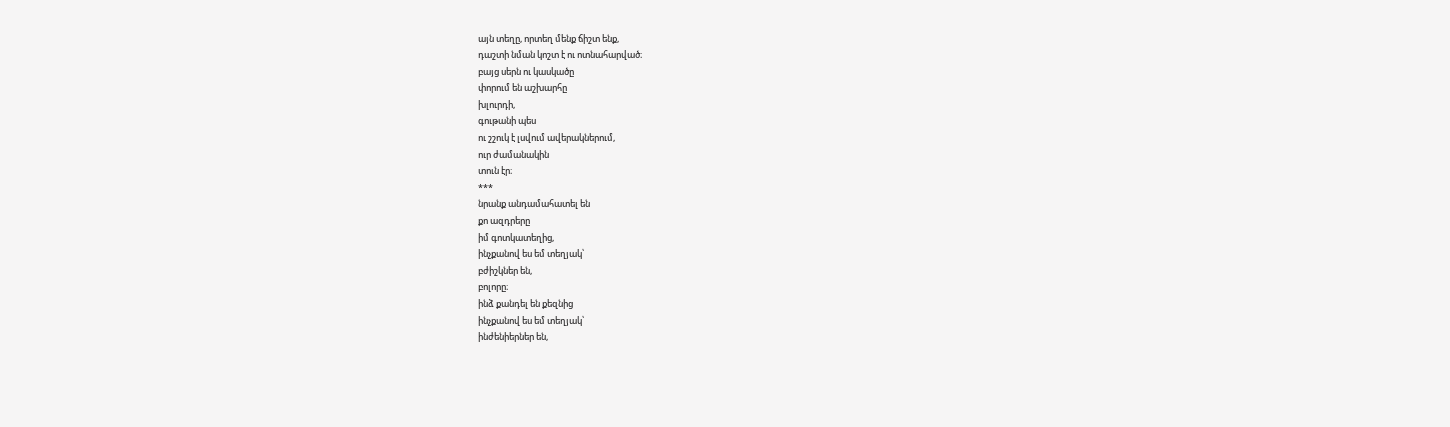այն տեղը, որտեղ մենք ճիշտ ենք,
դաշտի նման կոշտ է ու ոտնահարված։
բայց սերն ու կասկածը
փորում են աշխարհը
խլուրդի,
գութանի պես
ու շշուկ է լսվում ավերակներում,
ուր ժամանակին
տուն էր։
***
նրանք անդամահատել են
քո ազդրերը
իմ գոտկատեղից,
ինչքանով ես եմ տեղյակ՝
բժիշկներ են,
բոլորը։
ինձ քանդել են քեզնից
ինչքանով ես եմ տեղյակ՝
ինժենիերներ են,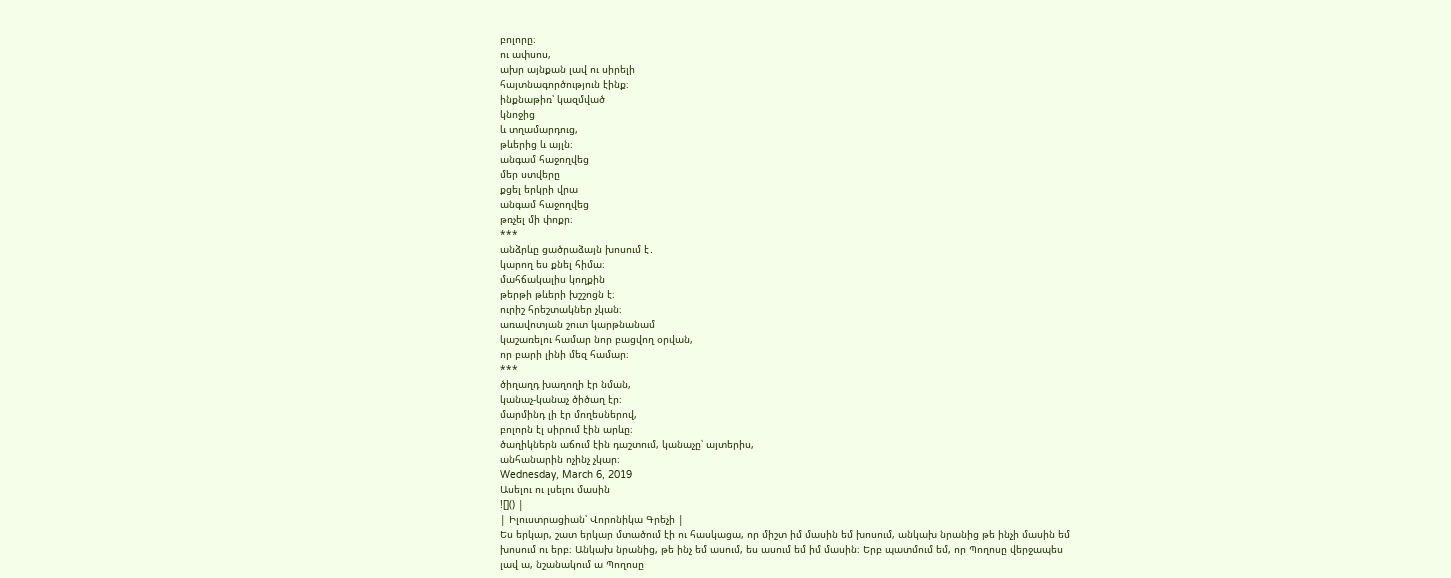բոլորը։
ու ափսոս,
ախր այնքան լավ ու սիրելի
հայտնագործություն էինք։
ինքնաթիռ՝ կազմված
կնոջից
և տղամարդուց,
թևերից և այլն։
անգամ հաջողվեց
մեր ստվերը
քցել երկրի վրա
անգամ հաջողվեց
թռչել մի փոքր։
***
անձրևը ցածրաձայն խոսում է․
կարող ես քնել հիմա։
մահճակալիս կողքին
թերթի թևերի խշշոցն է։
ուրիշ հրեշտակներ չկան։
առավոտյան շուտ կարթնանամ
կաշառելու համար նոր բացվող օրվան,
որ բարի լինի մեզ համար։
***
ծիղաղդ խաղողի էր նման,
կանաչ-կանաչ ծիծաղ էր։
մարմինդ լի էր մողեսներով,
բոլորն էլ սիրում էին արևը։
ծաղիկներն աճում էին դաշտում, կանաչը՝ այտերիս,
անհանարին ոչինչ չկար։
Wednesday, March 6, 2019
Ասելու ու լսելու մասին
![]() |
| Իլուստրացիան՝ Վորոնիկա Գրեչի |
Ես երկար, շատ երկար մտածում էի ու հասկացա, որ միշտ իմ մասին եմ խոսում, անկախ նրանից թե ինչի մասին եմ խոսում ու երբ։ Անկախ նրանից, թե ինչ եմ ասում, ես ասում եմ իմ մասին։ Երբ պատմում եմ, որ Պողոսը վերջապես լավ ա, նշանակում ա Պողոսը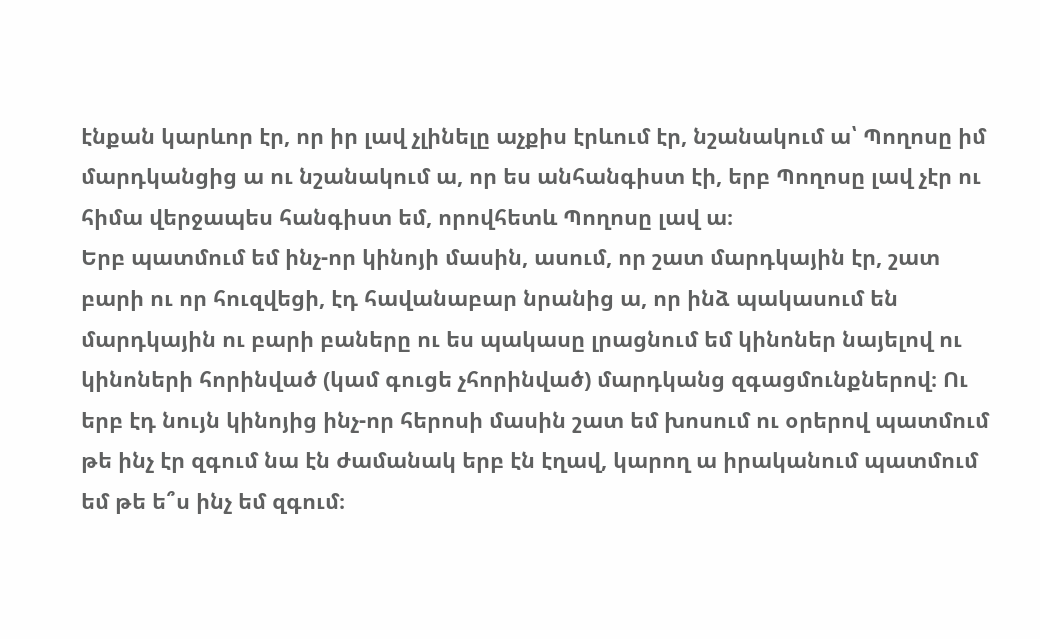էնքան կարևոր էր, որ իր լավ չլինելը աչքիս էրևում էր, նշանակում ա՝ Պողոսը իմ մարդկանցից ա ու նշանակում ա, որ ես անհանգիստ էի, երբ Պողոսը լավ չէր ու հիմա վերջապես հանգիստ եմ, որովհետև Պողոսը լավ ա։
Երբ պատմում եմ ինչ-որ կինոյի մասին, ասում, որ շատ մարդկային էր, շատ բարի ու որ հուզվեցի, էդ հավանաբար նրանից ա, որ ինձ պակասում են մարդկային ու բարի բաները ու ես պակասը լրացնում եմ կինոներ նայելով ու կինոների հորինված (կամ գուցե չհորինված) մարդկանց զգացմունքներով։ Ու երբ էդ նույն կինոյից ինչ-որ հերոսի մասին շատ եմ խոսում ու օրերով պատմում թե ինչ էր զգում նա էն ժամանակ երբ էն էղավ, կարող ա իրականում պատմում եմ թե ե՞ս ինչ եմ զգում։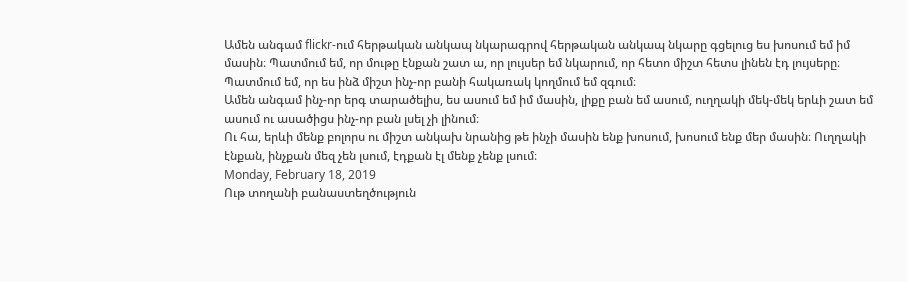Ամեն անգամ flickr-ում հերթական անկապ նկարագրով հերթական անկապ նկարը գցելուց ես խոսում եմ իմ մասին։ Պատմում եմ, որ մութը էնքան շատ ա, որ լույսեր եմ նկարում, որ հետո միշտ հետս լինեն էդ լույսերը։ Պատմում եմ, որ ես ինձ միշտ ինչ-որ բանի հակառակ կողմում եմ զգում։
Ամեն անգամ ինչ-որ երգ տարածելիս, ես ասում եմ իմ մասին, լիքը բան եմ ասում, ուղղակի մեկ-մեկ երևի շատ եմ ասում ու ասածիցս ինչ-որ բան լսել չի լինում։
Ու հա, երևի մենք բոլորս ու միշտ անկախ նրանից թե ինչի մասին ենք խոսում, խոսում ենք մեր մասին։ Ուղղակի էնքան, ինչքան մեզ չեն լսում, էդքան էլ մենք չենք լսում։
Monday, February 18, 2019
Ութ տողանի բանաստեղծություն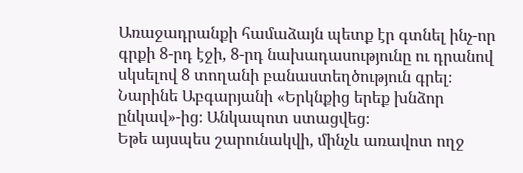Առաջադրանքի համաձայն պետք էր գտնել ինչ-որ գրքի 8-րդ էջի, 8-րդ նախադասությունը ու դրանով սկսելով 8 տողանի բանաստեղծություն գրել։ Նարինե Աբգարյանի «Երկնքից երեք խնձոր ընկավ»-ից։ Անկապոտ ստացվեց։
Եթե այսպես շարունակվի, մինչև առավոտ ողջ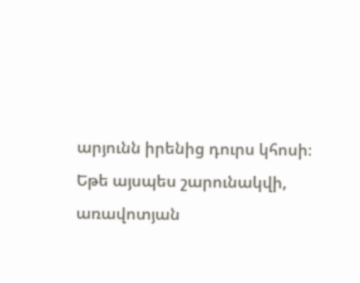արյունն իրենից դուրս կհոսի։
Եթե այսպես շարունակվի, առավոտյան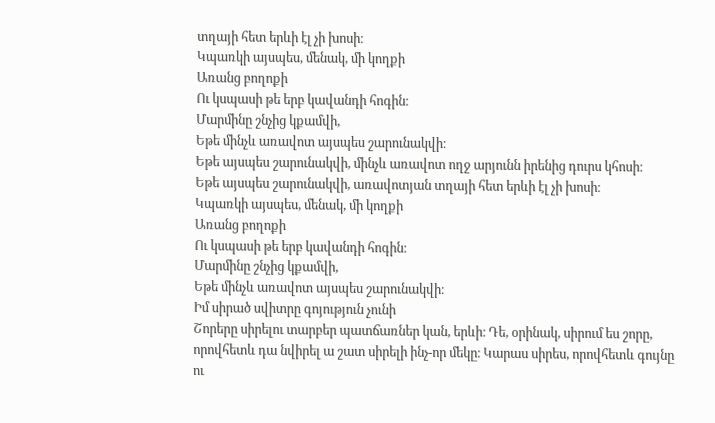տղայի հետ երևի էլ չի խոսի։
Կպառկի այսպես, մենակ, մի կողքի
Առանց բողոքի
Ու կսպասի թե երբ կավանդի հոգին։
Մարմինը շնչից կքամվի,
Եթե մինչև առավոտ այսպես շարունակվի։
Եթե այսպես շարունակվի, մինչև առավոտ ողջ արյունն իրենից դուրս կհոսի։
Եթե այսպես շարունակվի, առավոտյան տղայի հետ երևի էլ չի խոսի։
Կպառկի այսպես, մենակ, մի կողքի
Առանց բողոքի
Ու կսպասի թե երբ կավանդի հոգին։
Մարմինը շնչից կքամվի,
Եթե մինչև առավոտ այսպես շարունակվի։
Իմ սիրած սվիտրը գոյություն չունի
Շորերը սիրելու տարբեր պատճառներ կան, երևի։ Դե, օրինակ, սիրում ես շորը, որովհետև դա նվիրել ա շատ սիրելի ինչ-որ մեկը։ Կարաս սիրես, որովհետև գույնը ու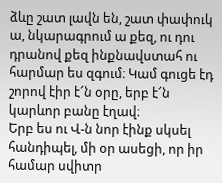ձևը շատ լավն են, շատ փափուկ ա, նկարագրում ա քեզ, ու դու դրանով քեզ ինքնավստահ ու հարմար ես զգում։ Կամ գուցե էդ շորով էիր է՜ն օրը, երբ է՜ն կարևոր բանը էղավ։
Երբ ես ու Վ-ն նոր էինք սկսել հանդիպել, մի օր ասեցի, որ իր համար սվիտր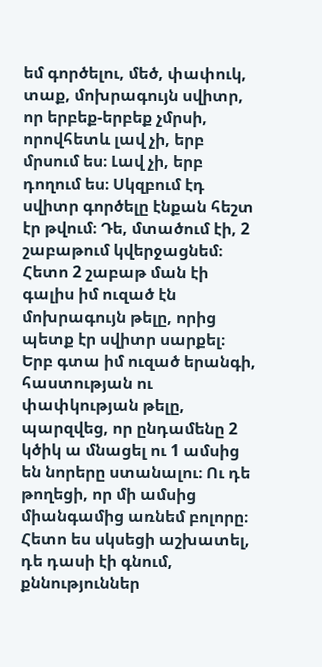եմ գործելու, մեծ, փափուկ, տաք, մոխրագույն սվիտր, որ երբեք-երբեք չմրսի, որովհետև լավ չի, երբ մրսում ես։ Լավ չի, երբ դողում ես։ Սկզբում էդ սվիտր գործելը էնքան հեշտ էր թվում։ Դե, մտածում էի, 2 շաբաթում կվերջացնեմ։ Հետո 2 շաբաթ ման էի գալիս իմ ուզած էն մոխրագույն թելը, որից պետք էր սվիտր սարքել։ Երբ գտա իմ ուզած երանգի, հաստության ու փափկության թելը, պարզվեց, որ ընդամենը 2 կծիկ ա մնացել ու 1 ամսից են նորերը ստանալու։ Ու դե թողեցի, որ մի ամսից միանգամից առնեմ բոլորը։
Հետո ես սկսեցի աշխատել, դե դասի էի գնում, քննություններ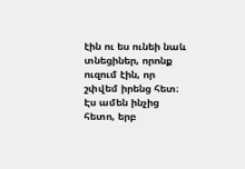էին ու ես ունեի նաև տնեցիներ, որոնք ուզում էին, որ շփվեմ իրենց հետ։ Էս ամեն ինչից հետո, երբ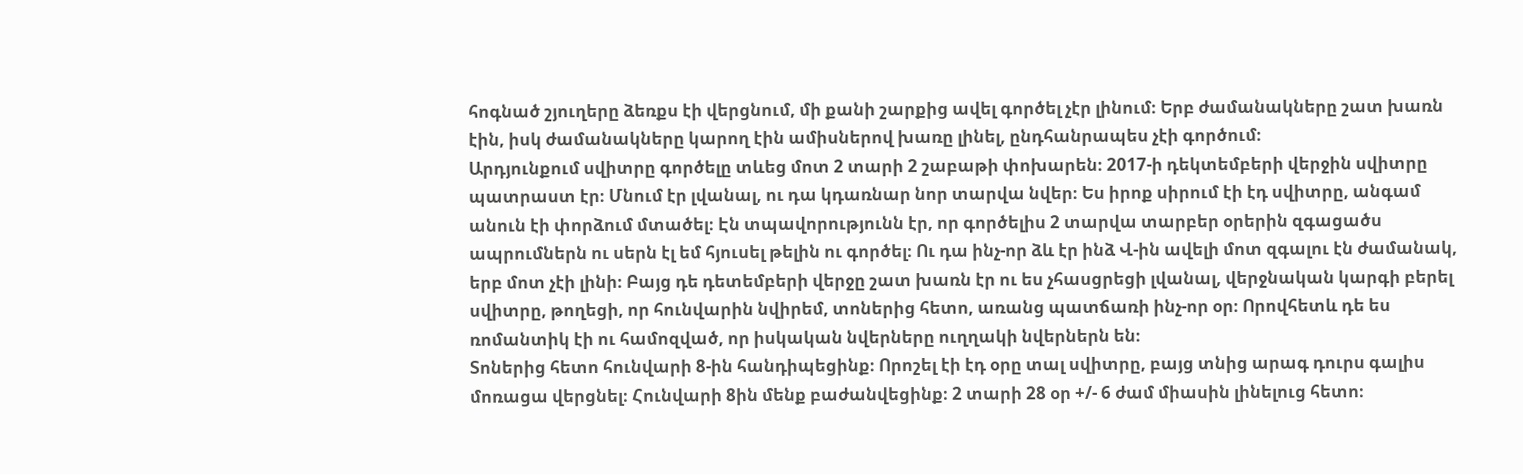հոգնած շյուղերը ձեռքս էի վերցնում, մի քանի շարքից ավել գործել չէր լինում։ Երբ ժամանակները շատ խառն էին, իսկ ժամանակները կարող էին ամիսներով խառը լինել, ընդհանրապես չէի գործում։
Արդյունքում սվիտրը գործելը տևեց մոտ 2 տարի 2 շաբաթի փոխարեն։ 2017-ի դեկտեմբերի վերջին սվիտրը պատրաստ էր։ Մնում էր լվանալ, ու դա կդառնար նոր տարվա նվեր։ Ես իրոք սիրում էի էդ սվիտրը, անգամ անուն էի փորձում մտածել։ Էն տպավորությունն էր, որ գործելիս 2 տարվա տարբեր օրերին զգացածս ապրումներն ու սերն էլ եմ հյուսել թելին ու գործել։ Ու դա ինչ-որ ձև էր ինձ Վ-ին ավելի մոտ զգալու էն ժամանակ, երբ մոտ չէի լինի։ Բայց դե դետեմբերի վերջը շատ խառն էր ու ես չհասցրեցի լվանալ, վերջնական կարգի բերել սվիտրը, թողեցի, որ հունվարին նվիրեմ, տոներից հետո, առանց պատճառի ինչ-որ օր։ Որովհետև դե ես ռոմանտիկ էի ու համոզված, որ իսկական նվերները ուղղակի նվերներն են։
Տոներից հետո հունվարի 8-ին հանդիպեցինք։ Որոշել էի էդ օրը տալ սվիտրը, բայց տնից արագ դուրս գալիս մոռացա վերցնել։ Հունվարի 8ին մենք բաժանվեցինք։ 2 տարի 28 օր +/- 6 ժամ միասին լինելուց հետո։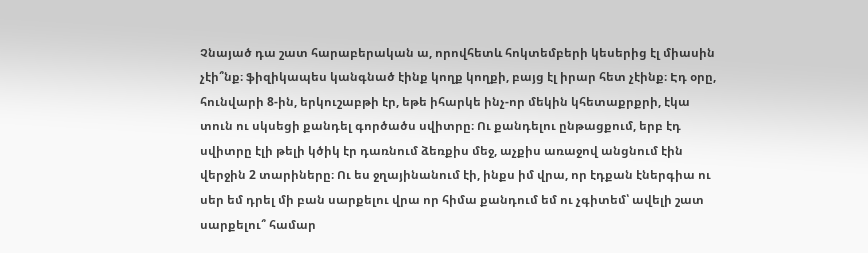Չնայած դա շատ հարաբերական ա, որովհետև հոկտեմբերի կեսերից էլ միասին չէի՞նք։ ֆիզիկապես կանգնած էինք կողք կողքի, բայց էլ իրար հետ չէինք։ Էդ օրը, հունվարի 8-ին, երկուշաբթի էր, եթե իհարկե ինչ-որ մեկին կհետաքրքրի, էկա տուն ու սկսեցի քանդել գործածս սվիտրը։ Ու քանդելու ընթացքում, երբ էդ սվիտրը էլի թելի կծիկ էր դառնում ձեռքիս մեջ, աչքիս առաջով անցնում էին վերջին 2 տարիները։ Ու ես ջղայինանում էի, ինքս իմ վրա, որ էդքան էներգիա ու սեր եմ դրել մի բան սարքելու վրա որ հիմա քանդում եմ ու չգիտեմ՝ ավելի շատ սարքելու՞ համար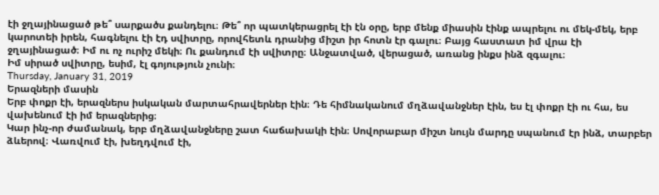էի ջղայինացած թե՞ սարքածս քանդելու։ Թե՞ որ պատկերացրել էի էն օրը, երբ մենք միասին էինք ապրելու ու մեկ-մեկ, երբ կարոտեի իրեն, հագնելու էի էդ սվիտրը, որովհետև դրանից միշտ իր հոտն էր գալու։ Բայց հաստատ իմ վրա էի ջղայինացած։ Իմ ու ոչ ուրիշ մեկի։ Ու քանդում էի սվիտրը։ Անջատված, վերացած, առանց ինքս ինձ զգալու։
Իմ սիրած սվիտրը, եսիմ, էլ գոյություն չունի։
Thursday, January 31, 2019
Երազների մասին
Երբ փոքր էի, երազներս իսկական մարտահրավերներ էին։ Դե հիմնականում մղձավանջներ էին, ես էլ փոքր էի ու հա, ես վախենում էի իմ երազներից։
Կար ինչ-որ ժամանակ, երբ մղձավանջները շատ հաճախակի էին։ Սովորաբար միշտ նույն մարդը սպանում էր ինձ, տարբեր ձևերով։ Վառվում էի, խեղդվում էի,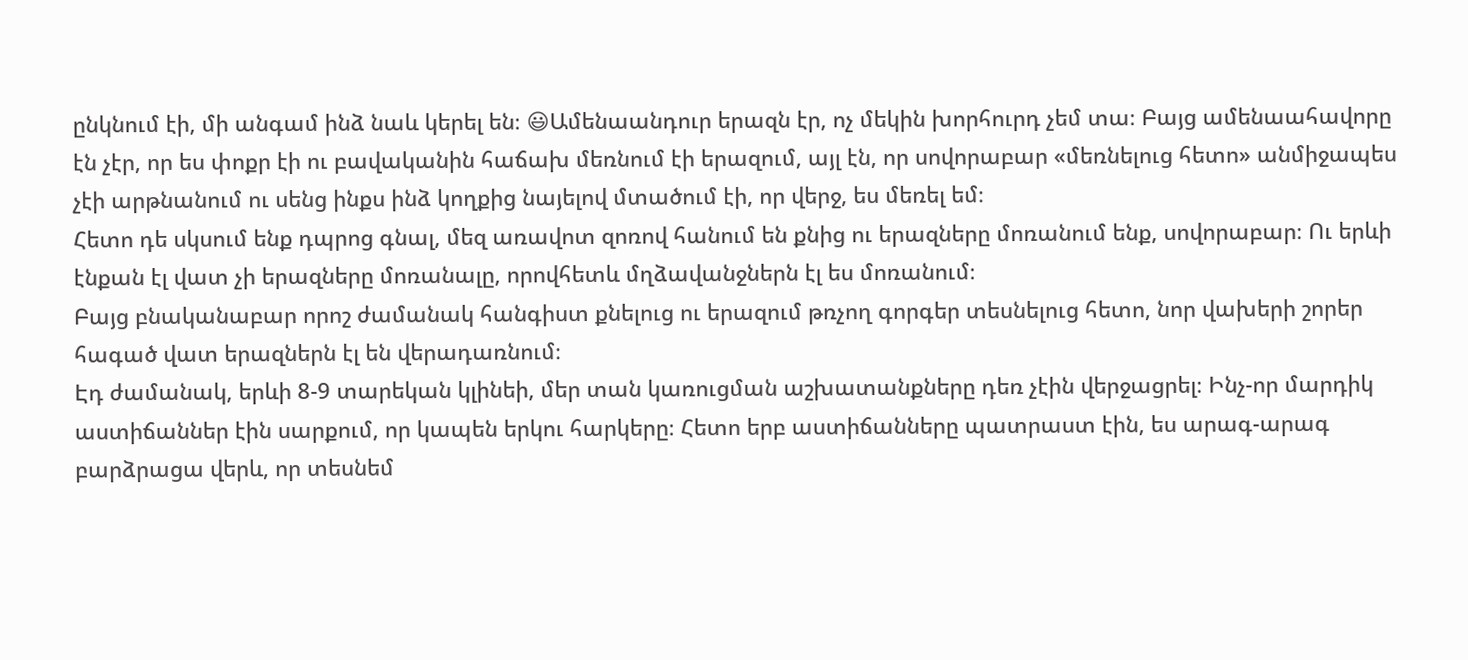ընկնում էի, մի անգամ ինձ նաև կերել են։ 😃Ամենաանդուր երազն էր, ոչ մեկին խորհուրդ չեմ տա։ Բայց ամենաահավորը էն չէր, որ ես փոքր էի ու բավականին հաճախ մեռնում էի երազում, այլ էն, որ սովորաբար «մեռնելուց հետո» անմիջապես չէի արթնանում ու սենց ինքս ինձ կողքից նայելով մտածում էի, որ վերջ, ես մեռել եմ։
Հետո դե սկսում ենք դպրոց գնալ, մեզ առավոտ զոռով հանում են քնից ու երազները մոռանում ենք, սովորաբար։ Ու երևի էնքան էլ վատ չի երազները մոռանալը, որովհետև մղձավանջներն էլ ես մոռանում։
Բայց բնականաբար որոշ ժամանակ հանգիստ քնելուց ու երազում թռչող գորգեր տեսնելուց հետո, նոր վախերի շորեր հագած վատ երազներն էլ են վերադառնում։
Էդ ժամանակ, երևի 8-9 տարեկան կլինեի, մեր տան կառուցման աշխատանքները դեռ չէին վերջացրել։ Ինչ-որ մարդիկ աստիճաններ էին սարքում, որ կապեն երկու հարկերը։ Հետո երբ աստիճանները պատրաստ էին, ես արագ-արագ բարձրացա վերև, որ տեսնեմ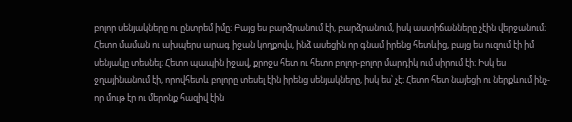բոլոր սենյակները ու ընտրեմ իմը։ Բայց ես բարձրանում էի, բարձրանում, իսկ աստիճանները չէին վերջանում։ Հետո մաման ու ախպերս արագ իջան կողքովս, ինձ ասեցին որ գնամ իրենց հետևից, բայց ես ուզում էի իմ սենյակը տեսնել։ Հետո պապին իջավ, քրոջս հետ ու հետո բոլոր-բոլոր մարդիկ ում սիրում էի։ Իսկ ես ջղայինանում էի, որովհետև բոլորը տեսել էին իրենց սենյակները, իսկ ես՝ չէ։ Հետո հետ նայեցի ու ներքևում ինչ-որ մութ էր ու մերոնք հազիվ էին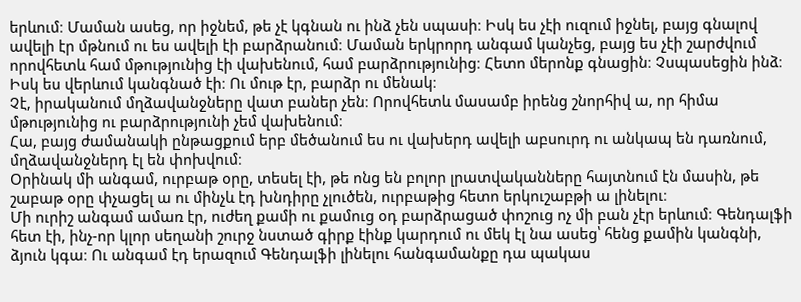երևում։ Մաման ասեց, որ իջնեմ, թե չէ կգնան ու ինձ չեն սպասի։ Իսկ ես չէի ուզում իջնել, բայց գնալով ավելի էր մթնում ու ես ավելի էի բարձրանում։ Մաման երկրորդ անգամ կանչեց, բայց ես չէի շարժվում որովհետև համ մթությունից էի վախենում, համ բարձրությունից։ Հետո մերոնք գնացին։ Չսպասեցին ինձ։ Իսկ ես վերևում կանգնած էի։ Ու մութ էր, բարձր ու մենակ։
Չէ, իրականում մղձավանջները վատ բաներ չեն։ Որովհետև մասամբ իրենց շնորհիվ ա, որ հիմա մթությունից ու բարձրությունի չեմ վախենում։
Հա, բայց ժամանակի ընթացքում երբ մեծանում ես ու վախերդ ավելի աբսուրդ ու անկապ են դառնում, մղձավանջներդ էլ են փոխվում։
Օրինակ մի անգամ, ուրբաթ օրը, տեսել էի, թե ոնց են բոլոր լրատվականները հայտնում էն մասին, թե շաբաթ օրը փչացել ա ու մինչև էդ խնդիրը չլուծեն, ուրբաթից հետո երկուշաբթի ա լինելու։
Մի ուրիշ անգամ ամառ էր, ուժեղ քամի ու քամուց օդ բարձրացած փոշուց ոչ մի բան չէր երևում։ Գենդալֆի հետ էի, ինչ-որ կլոր սեղանի շուրջ նստած գիրք էինք կարդում ու մեկ էլ նա ասեց՝ հենց քամին կանգնի, ձյուն կգա։ Ու անգամ էդ երազում Գենդալֆի լինելու հանգամանքը դա պակաս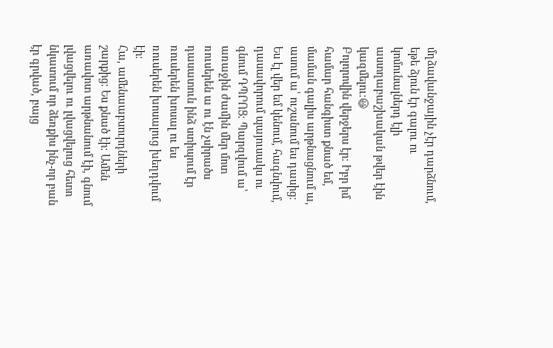մղձավանջային չէր դարձնում, եթե ձյուն էր գալու ու կոմունալներդ էլի աստղաբաշխական թվեր էին կազմելու։😃
Բոլորովին վերջերս էր։ Իբր իմ համար հանգիստ քնած եմ, մաման գալիս արթնացնում ա, ասում ա՝ ուշանում ես դասից։ Ես էլ վեր եմ կենում, հագնվում, դասավորում պայուսակս ու գնում ԴՊՐՈՑ։ Պարզվում ա՝ առաջին ժամին մեր մոտ ռուսերեն ա ու էն չսիրածս դասատուն ինձ ստիպում էր ռուսերեն խոսալ ու ես ռուսերեն խոսալուց խեղդվում էի։
Հա, ամենաաբսուրդների շարքից։ Ես քնած էի։ Ամեն առավոտ արթնանում էի, գնում լվացվելու ու լվացվելուց հետո նկատում որ ձեռքիս ինչ-որ բան էր գրված, բայց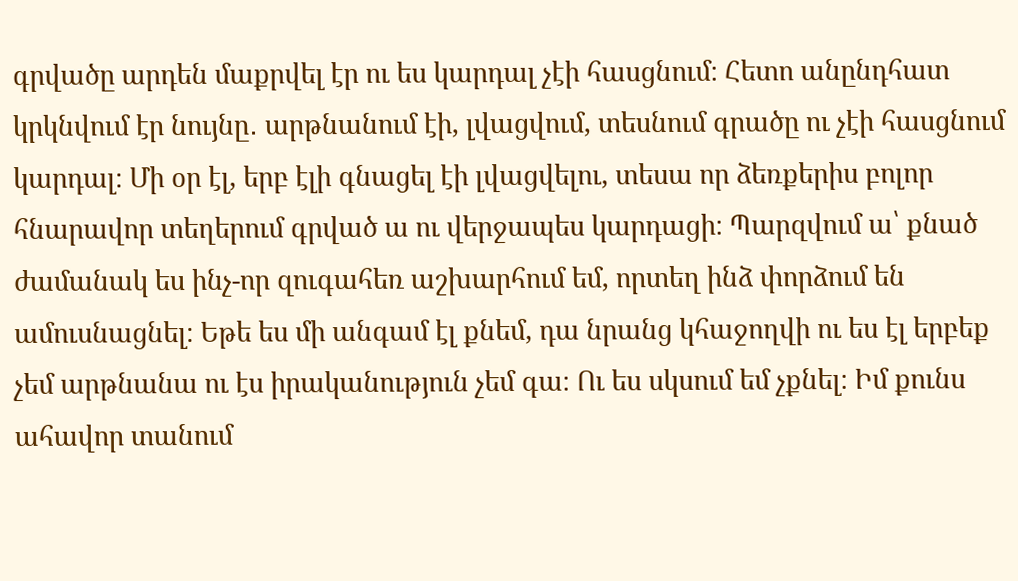գրվածը արդեն մաքրվել էր ու ես կարդալ չէի հասցնում։ Հետո անընդհատ կրկնվում էր նույնը․ արթնանում էի, լվացվում, տեսնում գրածը ու չէի հասցնում կարդալ։ Մի օր էլ, երբ էլի գնացել էի լվացվելու, տեսա որ ձեռքերիս բոլոր հնարավոր տեղերում գրված ա ու վերջապես կարդացի։ Պարզվում ա՝ քնած ժամանակ ես ինչ-որ զուգահեռ աշխարհում եմ, որտեղ ինձ փորձում են ամուսնացնել։ Եթե ես մի անգամ էլ քնեմ, դա նրանց կհաջողվի ու ես էլ երբեք չեմ արթնանա ու էս իրականություն չեմ գա։ Ու ես սկսում եմ չքնել։ Իմ քունս ահավոր տանում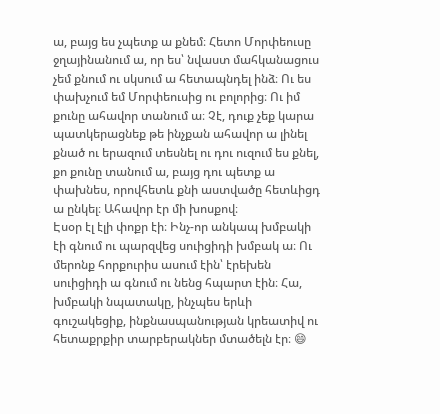ա, բայց ես չպետք ա քնեմ։ Հետո Մորփեուսը ջղայինանում ա, որ ես՝ նվաստ մահկանացուս չեմ քնում ու սկսում ա հետապնդել ինձ։ Ու ես փախչում եմ Մորփեուսից ու բոլորից։ Ու իմ քունը ահավոր տանում ա։ Չէ, դուք չեք կարա պատկերացնեք թե ինչքան ահավոր ա լինել քնած ու երազում տեսնել ու դու ուզում ես քնել, քո քունը տանում ա, բայց դու պետք ա փախնես, որովհետև քնի աստվածը հետևիցդ ա ընկել։ Ահավոր էր մի խոսքով։
Էսօր էլ էլի փոքր էի։ Ինչ-որ անկապ խմբակի էի գնում ու պարզվեց սուիցիդի խմբակ ա։ Ու մերոնք հորքուրիս ասում էին՝ էրեխեն սուիցիդի ա գնում ու նենց հպարտ էին։ Հա, խմբակի նպատակը, ինչպես երևի գուշակեցիք, ինքնասպանության կրեատիվ ու հետաքրքիր տարբերակներ մտածելն էր։ 😄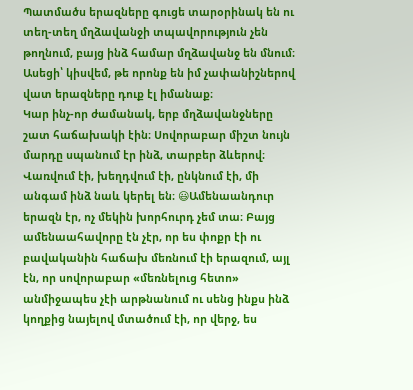Պատմածս երազները գուցե տարօրինակ են ու տեղ-տեղ մղձավանջի տպավորություն չեն թողնում, բայց ինձ համար մղձավանջ են մնում։
Ասեցի՝ կիսվեմ, թե որոնք են իմ չափանիշներով վատ երազները դուք էլ իմանաք։
Կար ինչ-որ ժամանակ, երբ մղձավանջները շատ հաճախակի էին։ Սովորաբար միշտ նույն մարդը սպանում էր ինձ, տարբեր ձևերով։ Վառվում էի, խեղդվում էի, ընկնում էի, մի անգամ ինձ նաև կերել են։ 😃Ամենաանդուր երազն էր, ոչ մեկին խորհուրդ չեմ տա։ Բայց ամենաահավորը էն չէր, որ ես փոքր էի ու բավականին հաճախ մեռնում էի երազում, այլ էն, որ սովորաբար «մեռնելուց հետո» անմիջապես չէի արթնանում ու սենց ինքս ինձ կողքից նայելով մտածում էի, որ վերջ, ես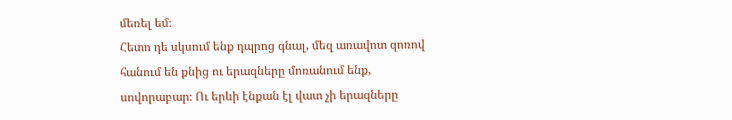մեռել եմ։
Հետո դե սկսում ենք դպրոց գնալ, մեզ առավոտ զոռով հանում են քնից ու երազները մոռանում ենք, սովորաբար։ Ու երևի էնքան էլ վատ չի երազները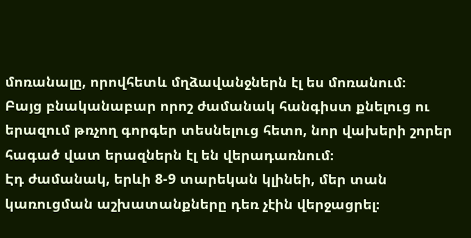մոռանալը, որովհետև մղձավանջներն էլ ես մոռանում։
Բայց բնականաբար որոշ ժամանակ հանգիստ քնելուց ու երազում թռչող գորգեր տեսնելուց հետո, նոր վախերի շորեր հագած վատ երազներն էլ են վերադառնում։
Էդ ժամանակ, երևի 8-9 տարեկան կլինեի, մեր տան կառուցման աշխատանքները դեռ չէին վերջացրել։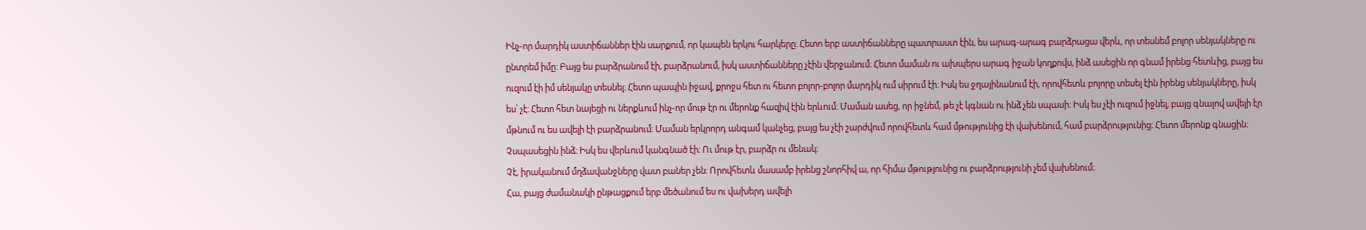Ինչ-որ մարդիկ աստիճաններ էին սարքում, որ կապեն երկու հարկերը։ Հետո երբ աստիճանները պատրաստ էին, ես արագ-արագ բարձրացա վերև, որ տեսնեմ բոլոր սենյակները ու ընտրեմ իմը։ Բայց ես բարձրանում էի, բարձրանում, իսկ աստիճանները չէին վերջանում։ Հետո մաման ու ախպերս արագ իջան կողքովս, ինձ ասեցին որ գնամ իրենց հետևից, բայց ես ուզում էի իմ սենյակը տեսնել։ Հետո պապին իջավ, քրոջս հետ ու հետո բոլոր-բոլոր մարդիկ ում սիրում էի։ Իսկ ես ջղայինանում էի, որովհետև բոլորը տեսել էին իրենց սենյակները, իսկ ես՝ չէ։ Հետո հետ նայեցի ու ներքևում ինչ-որ մութ էր ու մերոնք հազիվ էին երևում։ Մաման ասեց, որ իջնեմ, թե չէ կգնան ու ինձ չեն սպասի։ Իսկ ես չէի ուզում իջնել, բայց գնալով ավելի էր մթնում ու ես ավելի էի բարձրանում։ Մաման երկրորդ անգամ կանչեց, բայց ես չէի շարժվում որովհետև համ մթությունից էի վախենում, համ բարձրությունից։ Հետո մերոնք գնացին։ Չսպասեցին ինձ։ Իսկ ես վերևում կանգնած էի։ Ու մութ էր, բարձր ու մենակ։
Չէ, իրականում մղձավանջները վատ բաներ չեն։ Որովհետև մասամբ իրենց շնորհիվ ա, որ հիմա մթությունից ու բարձրությունի չեմ վախենում։
Հա, բայց ժամանակի ընթացքում երբ մեծանում ես ու վախերդ ավելի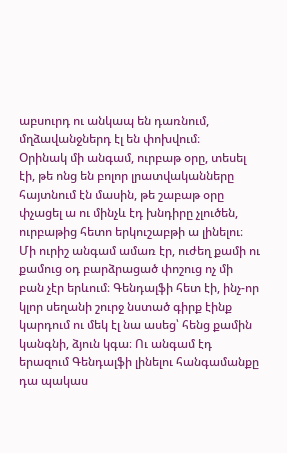աբսուրդ ու անկապ են դառնում, մղձավանջներդ էլ են փոխվում։
Օրինակ մի անգամ, ուրբաթ օրը, տեսել էի, թե ոնց են բոլոր լրատվականները հայտնում էն մասին, թե շաբաթ օրը փչացել ա ու մինչև էդ խնդիրը չլուծեն, ուրբաթից հետո երկուշաբթի ա լինելու։
Մի ուրիշ անգամ ամառ էր, ուժեղ քամի ու քամուց օդ բարձրացած փոշուց ոչ մի բան չէր երևում։ Գենդալֆի հետ էի, ինչ-որ կլոր սեղանի շուրջ նստած գիրք էինք կարդում ու մեկ էլ նա ասեց՝ հենց քամին կանգնի, ձյուն կգա։ Ու անգամ էդ երազում Գենդալֆի լինելու հանգամանքը դա պակաս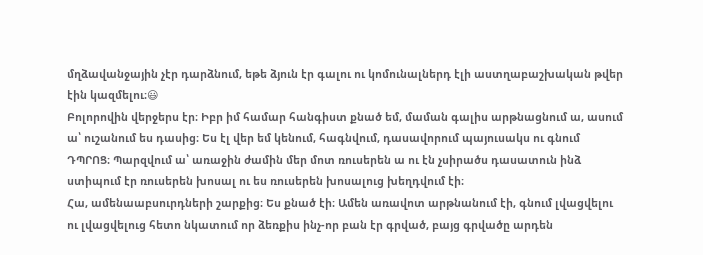մղձավանջային չէր դարձնում, եթե ձյուն էր գալու ու կոմունալներդ էլի աստղաբաշխական թվեր էին կազմելու։😃
Բոլորովին վերջերս էր։ Իբր իմ համար հանգիստ քնած եմ, մաման գալիս արթնացնում ա, ասում ա՝ ուշանում ես դասից։ Ես էլ վեր եմ կենում, հագնվում, դասավորում պայուսակս ու գնում ԴՊՐՈՑ։ Պարզվում ա՝ առաջին ժամին մեր մոտ ռուսերեն ա ու էն չսիրածս դասատուն ինձ ստիպում էր ռուսերեն խոսալ ու ես ռուսերեն խոսալուց խեղդվում էի։
Հա, ամենաաբսուրդների շարքից։ Ես քնած էի։ Ամեն առավոտ արթնանում էի, գնում լվացվելու ու լվացվելուց հետո նկատում որ ձեռքիս ինչ-որ բան էր գրված, բայց գրվածը արդեն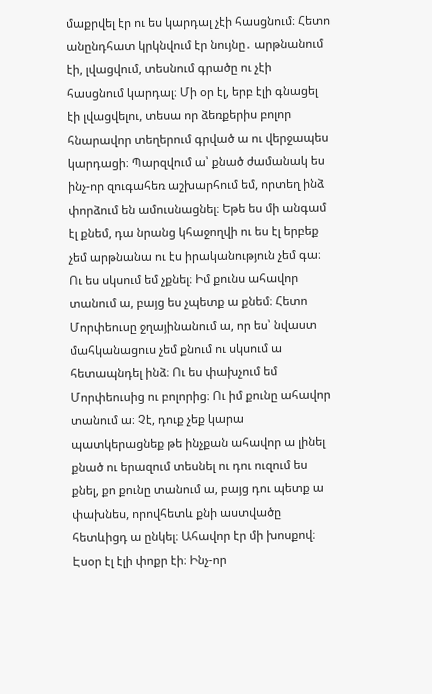մաքրվել էր ու ես կարդալ չէի հասցնում։ Հետո անընդհատ կրկնվում էր նույնը․ արթնանում էի, լվացվում, տեսնում գրածը ու չէի հասցնում կարդալ։ Մի օր էլ, երբ էլի գնացել էի լվացվելու, տեսա որ ձեռքերիս բոլոր հնարավոր տեղերում գրված ա ու վերջապես կարդացի։ Պարզվում ա՝ քնած ժամանակ ես ինչ-որ զուգահեռ աշխարհում եմ, որտեղ ինձ փորձում են ամուսնացնել։ Եթե ես մի անգամ էլ քնեմ, դա նրանց կհաջողվի ու ես էլ երբեք չեմ արթնանա ու էս իրականություն չեմ գա։ Ու ես սկսում եմ չքնել։ Իմ քունս ահավոր տանում ա, բայց ես չպետք ա քնեմ։ Հետո Մորփեուսը ջղայինանում ա, որ ես՝ նվաստ մահկանացուս չեմ քնում ու սկսում ա հետապնդել ինձ։ Ու ես փախչում եմ Մորփեուսից ու բոլորից։ Ու իմ քունը ահավոր տանում ա։ Չէ, դուք չեք կարա պատկերացնեք թե ինչքան ահավոր ա լինել քնած ու երազում տեսնել ու դու ուզում ես քնել, քո քունը տանում ա, բայց դու պետք ա փախնես, որովհետև քնի աստվածը հետևիցդ ա ընկել։ Ահավոր էր մի խոսքով։
Էսօր էլ էլի փոքր էի։ Ինչ-որ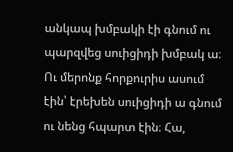անկապ խմբակի էի գնում ու պարզվեց սուիցիդի խմբակ ա։ Ու մերոնք հորքուրիս ասում էին՝ էրեխեն սուիցիդի ա գնում ու նենց հպարտ էին։ Հա,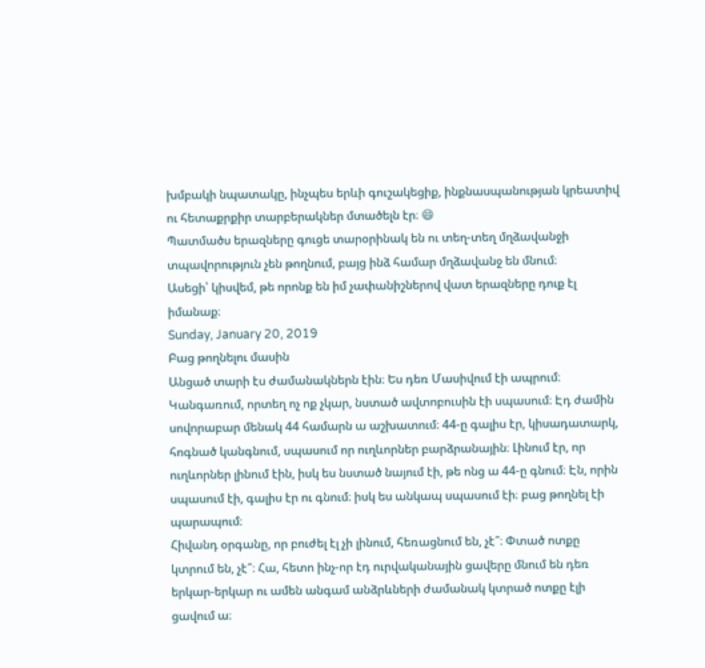խմբակի նպատակը, ինչպես երևի գուշակեցիք, ինքնասպանության կրեատիվ ու հետաքրքիր տարբերակներ մտածելն էր։ 😄
Պատմածս երազները գուցե տարօրինակ են ու տեղ-տեղ մղձավանջի տպավորություն չեն թողնում, բայց ինձ համար մղձավանջ են մնում։
Ասեցի՝ կիսվեմ, թե որոնք են իմ չափանիշներով վատ երազները դուք էլ իմանաք։
Sunday, January 20, 2019
Բաց թողնելու մասին
Անցած տարի էս ժամանակներն էին։ Ես դեռ Մասիվում էի ապրում։ Կանգառում, որտեղ ոչ ոք չկար, նստած ավտոբուսին էի սպասում։ Էդ ժամին սովորաբար մենակ 44 համարն ա աշխատում։ 44-ը գալիս էր, կիսադատարկ, հոգնած կանգնում, սպասում որ ուղևորներ բարձրանային։ Լինում էր, որ ուղևորներ լինում էին, իսկ ես նստած նայում էի, թե ոնց ա 44-ը գնում։ Էն, որին սպասում էի, գալիս էր ու գնում։ իսկ ես անկապ սպասում էի։ բաց թողնել էի պարապում։
Հիվանդ օրգանը, որ բուժել էլ չի լինում, հեռացնում են, չէ՞։ Փտած ոտքը կտրում են, չէ՞։ Հա, հետո ինչ-որ էդ ուրվականային ցավերը մնում են դեռ երկար-երկար ու ամեն անգամ անձրևների ժամանակ կտրած ոտքը էլի ցավում ա։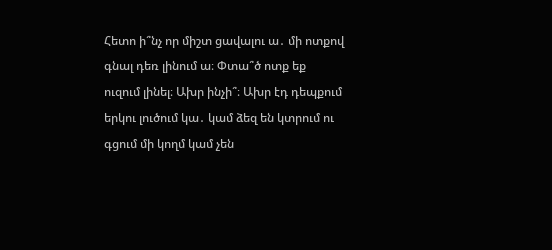Հետո ի՞նչ որ միշտ ցավալու ա․ մի ոտքով գնալ դեռ լինում ա։ Փտա՞ծ ոտք եք ուզում լինել։ Ախր ինչի՞։ Ախր էդ դեպքում երկու լուծում կա․ կամ ձեզ են կտրում ու գցում մի կողմ կամ չեն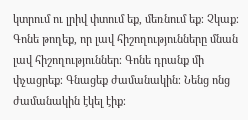կտրում ու լրիվ փտում եք, մեռնում եք։ Չկաք։
Գոնե թողեք, որ լավ հիշողությունները մնան լավ հիշողություններ։ Գոնե դրանք մի փչացրեք։ Գնացեք ժամանակին։ Նենց ոնց ժամանակին էկել էիք։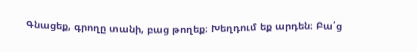Գնացեք, գրողը տանի, բաց թողեք։ Խեղդում եք արդեն։ Բա՛ց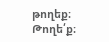թողեք։ Թողե՛ք։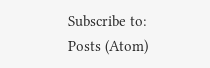Subscribe to:
Posts (Atom)